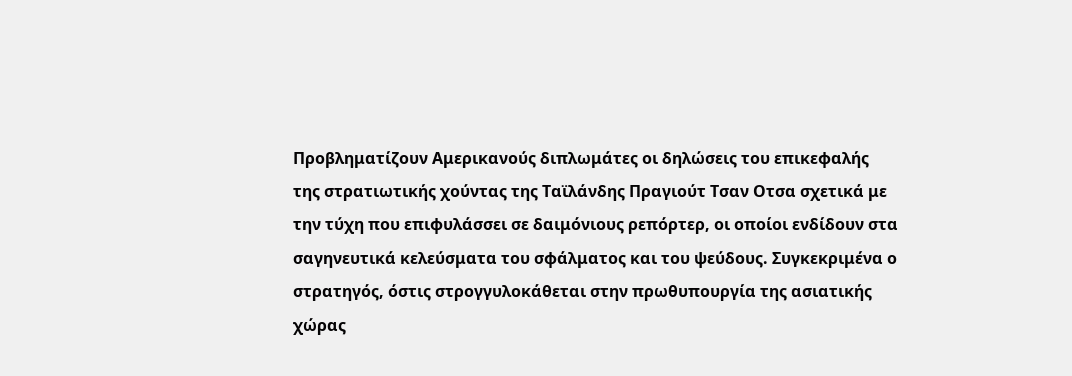Προβληματίζουν Αμερικανούς διπλωμάτες οι δηλώσεις του επικεφαλής της στρατιωτικής χούντας της Ταϊλάνδης Πραγιούτ Τσαν Οτσα σχετικά με την τύχη που επιφυλάσσει σε δαιμόνιους ρεπόρτερ, οι οποίοι ενδίδουν στα σαγηνευτικά κελεύσματα του σφάλματος και του ψεύδους. Συγκεκριμένα ο στρατηγός, όστις στρογγυλοκάθεται στην πρωθυπουργία της ασιατικής χώρας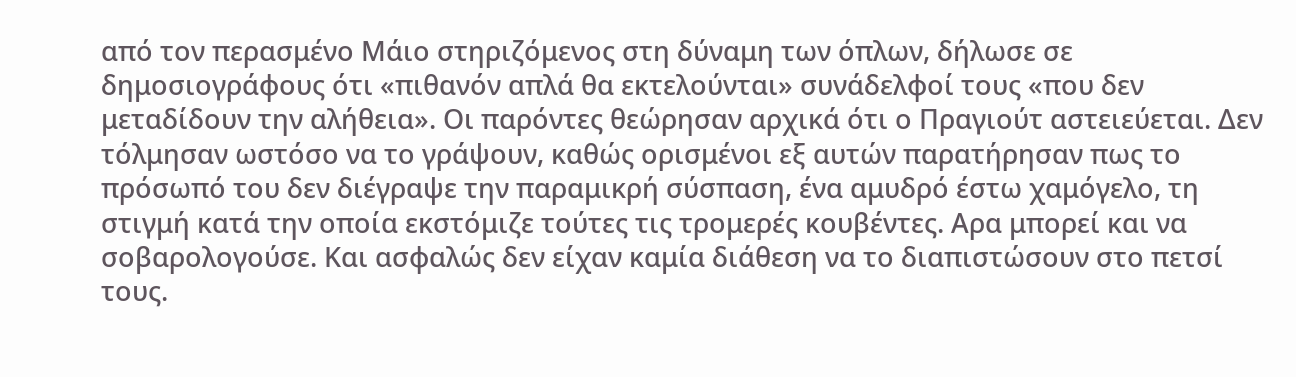από τον περασμένο Μάιο στηριζόμενος στη δύναμη των όπλων, δήλωσε σε δημοσιογράφους ότι «πιθανόν απλά θα εκτελούνται» συνάδελφοί τους «που δεν μεταδίδουν την αλήθεια». Οι παρόντες θεώρησαν αρχικά ότι ο Πραγιούτ αστειεύεται. Δεν τόλμησαν ωστόσο να το γράψουν, καθώς ορισμένοι εξ αυτών παρατήρησαν πως το πρόσωπό του δεν διέγραψε την παραμικρή σύσπαση, ένα αμυδρό έστω χαμόγελο, τη στιγμή κατά την οποία εκστόμιζε τούτες τις τρομερές κουβέντες. Αρα μπορεί και να σοβαρολογούσε. Και ασφαλώς δεν είχαν καμία διάθεση να το διαπιστώσουν στο πετσί τους.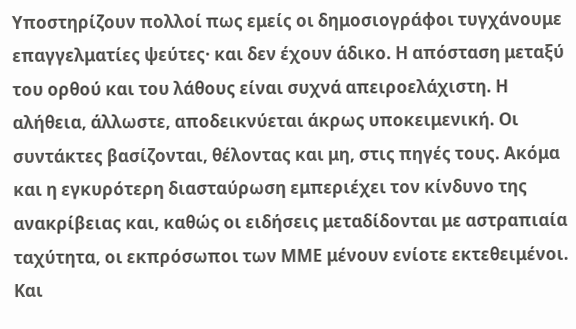Υποστηρίζουν πολλοί πως εμείς οι δημοσιογράφοι τυγχάνουμε επαγγελματίες ψεύτες· και δεν έχουν άδικο. Η απόσταση μεταξύ του ορθού και του λάθους είναι συχνά απειροελάχιστη. Η αλήθεια, άλλωστε, αποδεικνύεται άκρως υποκειμενική. Οι συντάκτες βασίζονται, θέλοντας και μη, στις πηγές τους. Ακόμα και η εγκυρότερη διασταύρωση εμπεριέχει τον κίνδυνο της ανακρίβειας και, καθώς οι ειδήσεις μεταδίδονται με αστραπιαία ταχύτητα, οι εκπρόσωποι των ΜΜΕ μένουν ενίοτε εκτεθειμένοι. Και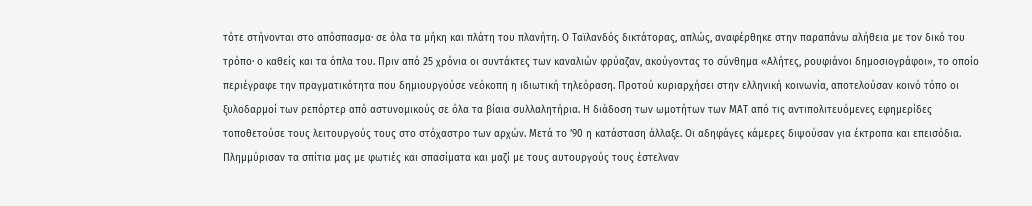τότε στήνονται στο απόσπασμα· σε όλα τα μήκη και πλάτη του πλανήτη. Ο Ταϊλανδός δικτάτορας, απλώς, αναφέρθηκε στην παραπάνω αλήθεια με τον δικό του τρόπο· ο καθείς και τα όπλα του. Πριν από 25 χρόνια οι συντάκτες των καναλιών φρύαζαν, ακούγοντας το σύνθημα «Αλήτες, ρουφιάνοι δημοσιογράφοι», το οποίο περιέγραφε την πραγματικότητα που δημιουργούσε νεόκοπη η ιδιωτική τηλεόραση. Προτού κυριαρχήσει στην ελληνική κοινωνία, αποτελούσαν κοινό τόπο οι ξυλοδαρμοί των ρεπόρτερ από αστυνομικούς σε όλα τα βίαια συλλαλητήρια. Η διάδοση των ωμοτήτων των ΜΑΤ από τις αντιπολιτευόμενες εφημερίδες τοποθετούσε τους λειτουργούς τους στο στόχαστρο των αρχών. Μετά το ’90 η κατάσταση άλλαξε. Οι αδηφάγες κάμερες διψούσαν για έκτροπα και επεισόδια. Πλημμύρισαν τα σπίτια μας με φωτιές και σπασίματα και μαζί με τους αυτουργούς τους έστελναν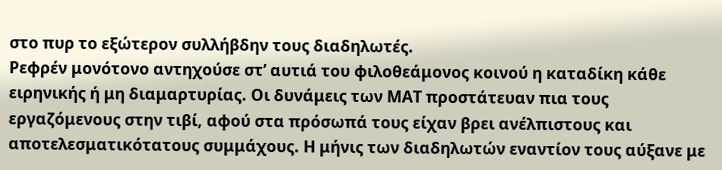στο πυρ το εξώτερον συλλήβδην τους διαδηλωτές.
Ρεφρέν μονότονο αντηχούσε στ’ αυτιά του φιλοθεάμονος κοινού η καταδίκη κάθε ειρηνικής ή μη διαμαρτυρίας. Οι δυνάμεις των ΜΑΤ προστάτευαν πια τους εργαζόμενους στην τιβί, αφού στα πρόσωπά τους είχαν βρει ανέλπιστους και αποτελεσματικότατους συμμάχους. Η μήνις των διαδηλωτών εναντίον τους αύξανε με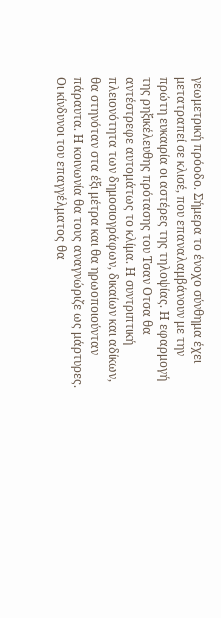γεωμετρική πρόοδο. Σήμερα το ένοχο σύνθημα έχει μετατραπεί σε κλισέ, που επαναλαμβάνουν με την πρώτη ευκαιρία οι αστέρες της τηλοψίας. Η εφαρμογή της ρηξικέλευθης πρότασης του Τσαν Οτσα θα αντέστρεφε αυτομάτως το κλίμα. Η συντριπτική πλειονότητα των δημοσιογράφων, δικαίων και αδίκων, θα στηνόταν στα έξι μέτρα και θα ηρωοποιούνταν πάραυτα. Η κοινωνία θα τους αναγνώριζε ως μάρτυρες. Οι κίνδυνοι του επαγγέλματος θα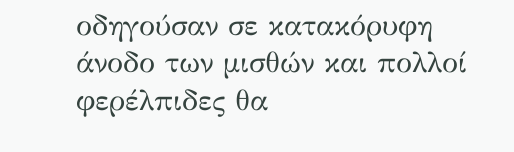οδηγούσαν σε κατακόρυφη άνοδο των μισθών και πολλοί φερέλπιδες θα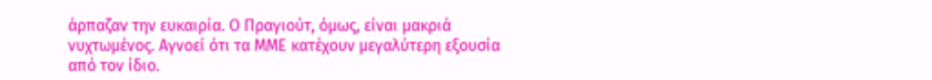άρπαζαν την ευκαιρία. Ο Πραγιούτ, όμως, είναι μακριά νυχτωμένος. Αγνοεί ότι τα ΜΜΕ κατέχουν μεγαλύτερη εξουσία από τον ίδιο.